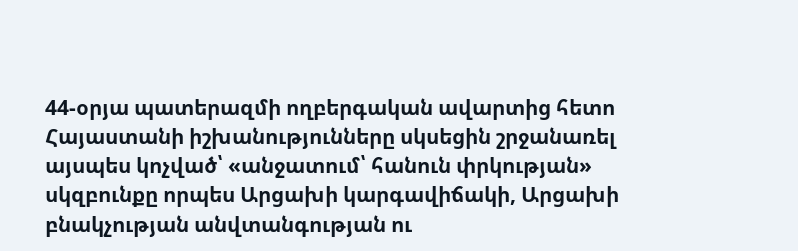44-օրյա պատերազմի ողբերգական ավարտից հետո Հայաստանի իշխանությունները սկսեցին շրջանառել այսպես կոչված՝ «անջատում՝ հանուն փրկության» սկզբունքը որպես Արցախի կարգավիճակի, Արցախի բնակչության անվտանգության ու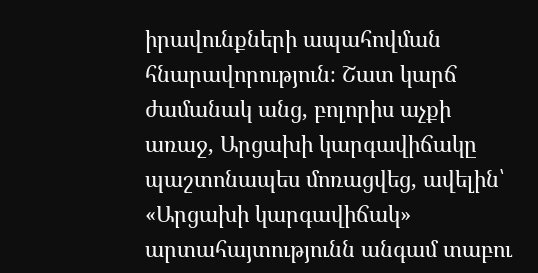իրավունքների ապահովման հնարավորություն։ Շատ կարճ ժամանակ անց, բոլորիս աչքի առաջ, Արցախի կարգավիճակը պաշտոնապես մոռացվեց, ավելին՝ «Արցախի կարգավիճակ» արտահայտությունն անգամ տաբու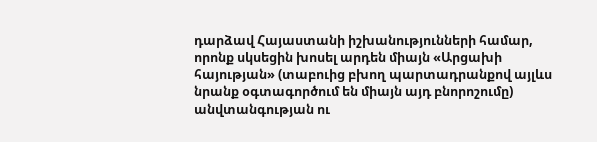դարձավ Հայաստանի իշխանությունների համար, որոնք սկսեցին խոսել արդեն միայն «Արցախի հայության» (տաբուից բխող պարտադրանքով այլևս նրանք օգտագործում են միայն այդ բնորոշումը) անվտանգության ու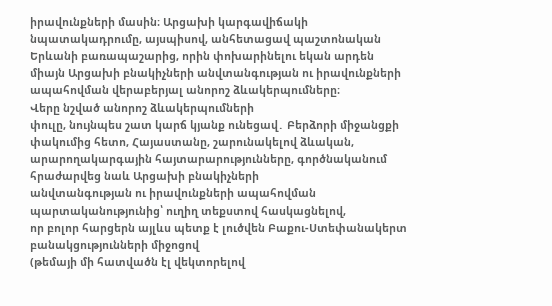իրավունքների մասին։ Արցախի կարգավիճակի նպատակադրումը, այսպիսով, անհետացավ պաշտոնական Երևանի բառապաշարից, որին փոխարինելու եկան արդեն միայն Արցախի բնակիչների անվտանգության ու իրավունքների ապահովման վերաբերյալ անորոշ ձևակերպումները։
Վերը նշված անորոշ ձևակերպումների
փուլը, նույնպես շատ կարճ կյանք ունեցավ․ Բերձորի միջանցքի փակումից հետո, Հայաստանը, շարունակելով ձևական,
արարողակարգային հայտարարությունները, գործնականում հրաժարվեց նաև Արցախի բնակիչների
անվտանգության ու իրավունքների ապահովման պարտականությունից՝ ուղիղ տեքստով հասկացնելով,
որ բոլոր հարցերն այլևս պետք է լուծվեն Բաքու-Ստեփանակերտ բանակցությունների միջոցով
(թեմայի մի հատվածն էլ վեկտորելով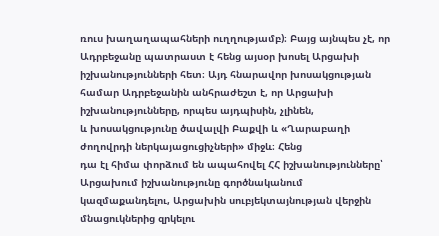ռուս խաղաղապահների ուղղությամբ)։ Բայց այնպես չէ, որ
Ադրբեջանը պատրաստ է հենց այսօր խոսել Արցախի իշխանությունների հետ։ Այդ հնարավոր խոսակցության
համար Ադրբեջանին անհրաժեշտ է, որ Արցախի իշխանությունները, որպես այդպիսին, չլինեն,
և խոսակցությունը ծավալվի Բաքվի և «Ղարաբաղի ժողովրդի ներկայացուցիչների» միջև։ Հենց
դա էլ հիմա փորձում են ապահովել ՀՀ իշխանությունները՝ Արցախում իշխանությունը գործնականում
կազմաքանդելու, Արցախին սուբյեկտայնության վերջին մնացուկներից զրկելու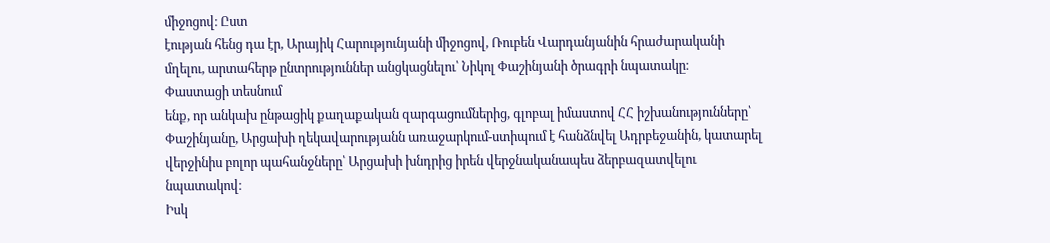միջոցով։ Ըստ
էության հենց դա էր, Արայիկ Հարությունյանի միջոցով, Ռուբեն Վարդանյանին հրաժարականի
մղելու, արտահերթ ընտրություններ անցկացնելու՝ Նիկոլ Փաշինյանի ծրագրի նպատակը։
Փաստացի տեսնում
ենք, որ անկախ ընթացիկ քաղաքական զարգացումներից, գլոբալ իմաստով ՀՀ իշխանությունները՝
Փաշինյանը, Արցախի ղեկավարությանն առաջարկում-ստիպում է հանձնվել Ադրբեջանին, կատարել
վերջինիս բոլոր պահանջները՝ Արցախի խնդրից իրեն վերջնականապես ձերբազատվելու նպատակով։
Իսկ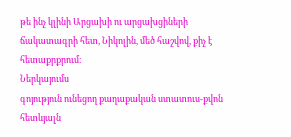թե ինչ կլինի Արցախի ու արցախցիների ճակատագրի հետ, Նիկոլին, մեծ հաշվով, քիչ է
հետաքրքրում։
Ներկայումս
գոյություն ունեցող քաղաքական ստատուս-քվոն հետևյալն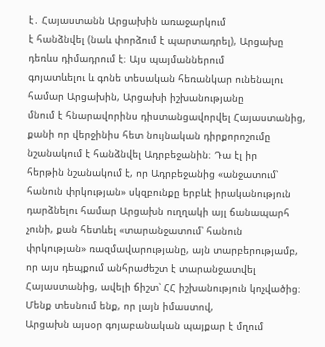է․ Հայաստանն Արցախին առաջարկում
է հանձնվել (նաև փորձում է պարտադրել), Արցախը դեռևս դիմադրում է։ Այս պայմաններում
գոյատևելու և գոնե տեսական հեռանկար ունենալու համար Արցախին, Արցախի իշխանությանը
մնում է հնարավորինս դիստանցավորվել Հայաստանից, քանի որ վերջինիս հետ նույնական դիրքորոշումը
նշանակում է հանձնվել Ադրբեջանին։ Դա էլ իր
հերթին նշանակում է, որ Ադրբեջանից «անջատում՝ հանուն փրկության» սկզբունքը երբևէ իրականություն
դարձնելու համար Արցախն ուղղակի այլ ճանապարհ չունի, քան հետևել «տարանջատում՝ հանուն
փրկության» ռազմավարությանը, այն տարբերությամբ, որ այս դեպքում անհրաժեշտ է տարանջատվել
Հայաստանից, ավելի ճիշտ՝ ՀՀ իշխանություն կոչվածից։ Մենք տեսնում ենք, որ լայն իմաստով,
Արցախն այսօր գոյաբանական պայքար է մղում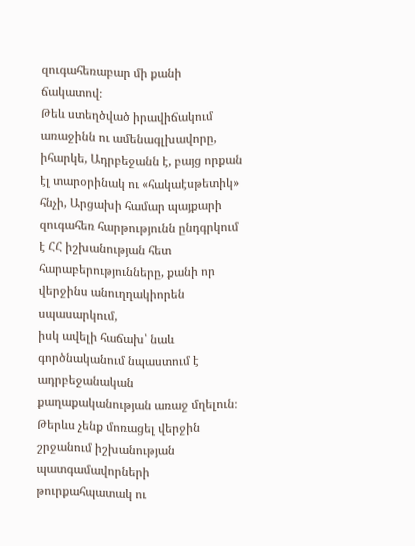զուգահեռաբար մի քանի ճակատով։
Թեև ստեղծված իրավիճակում առաջինն ու ամենագլխավորը, իհարկե, Ադրբեջանն է, բայց որքան
էլ տարօրինակ ու «հակաէսթետիկ» հնչի, Արցախի համար պայքարի զուգահեռ հարթությունն ընդգրկում
է ՀՀ իշխանության հետ հարաբերությունները, քանի որ վերջինս անուղղակիորեն սպասարկում,
իսկ ավելի հաճախ՝ նաև գործնականում նպաստում է ադրբեջանական քաղաքականության առաջ մղելուն։
Թերևս չենք մոռացել վերջին շրջանում իշխանության պատգամավորների թուրքահպատակ ու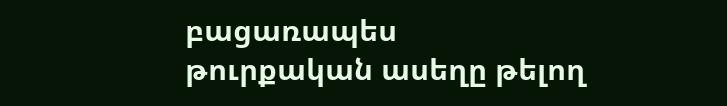բացառապես
թուրքական ասեղը թելող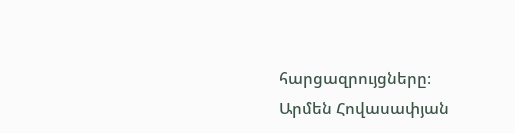հարցազրույցները։
Արմեն Հովասափյան